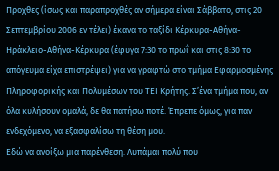Προχθες (ίσως και παραπροχθές αν σήμερα είναι Σάββατο, στις 20 Σεπτεμβρίου 2006 εν τέλει) έκανα το ταξίδι Κέρκυρα-Αθήνα-Ηράκλειο-Αθήνα-Κέρκυρα (έφυγα 7:30 το πρωΐ και στις 8:30 το απόγευμα είχα επιστρέψει) για να γραφτώ στο τμήμα Εφαρμοσμένης Πληροφορικής και Πολυμέσων του ΤΕΙ Κρήτης. Σ’ένα τμήμα που, αν όλα κυλήσουν ομαλά, δε θα πατήσω ποτέ. Έπρεπε όμως, για παν ενδεχόμενο, να εξασφαλίσω τη θέση μου.
Εδώ να ανοίξω μια παρένθεση. Λυπάμαι πολύ που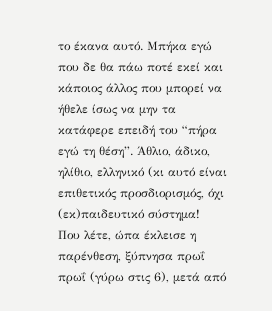το έκανα αυτό. Μπήκα εγώ που δε θα πάω ποτέ εκεί και κάποιος άλλος που μπορεί να ήθελε ίσως να μην τα κατάφερε επειδή του “πήρα εγώ τη θέση”. Άθλιο, άδικο, ηλίθιο, ελληνικό (κι αυτό είναι επιθετικός προσδιορισμός, όχι (εκ)παιδευτικό σύστημα!
Που λέτε, ώπα έκλεισε η παρένθεση, ξύπνησα πρωΐ πρωΐ (γύρω στις 6), μετά από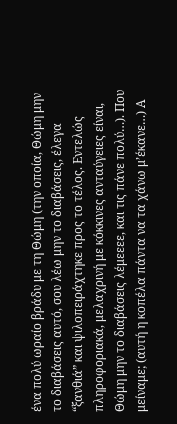ένα πολύ ωραίο βράδυ με τη Θώμη (την οποία, Θώμη μην το διαβάσεις αυτό, σου λέω μην το διαβάσεις, έλεγα “ξανθιά” και ψιλοπειράχτηκε προς το τέλος. Εντελώς πληροφοριακά, μελαχρινή με κόκκινες ανταύγειες είναι, Θώμη μην το διαβάσεις λέμεεεε, και τις πάνε πολύ…). Που μείναμε; (αυτή η κοπέλα πάντα να τα χάνω μ’έκανε…) Α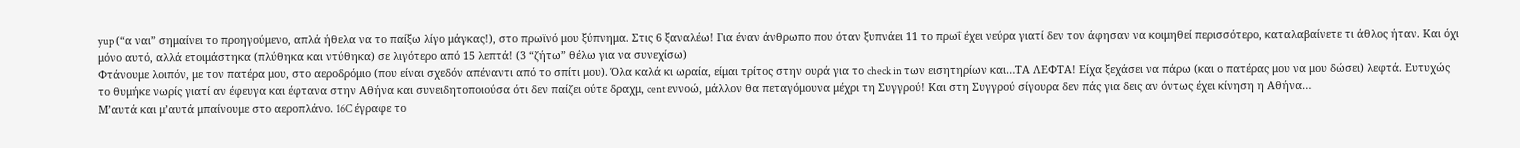yup (“α ναι” σημαίνει το προηγούμενο, απλά ήθελα να το παίξω λίγο μάγκας!), στο πρωϊνό μου ξύπνημα. Στις 6 ξαναλέω! Για έναν άνθρωπο που όταν ξυπνάει 11 το πρωΐ έχει νεύρα γιατί δεν τον άφησαν να κοιμηθεί περισσότερο, καταλαβαίνετε τι άθλος ήταν. Και όχι μόνο αυτό, αλλά ετοιμάστηκα (πλύθηκα και ντύθηκα) σε λιγότερο από 15 λεπτά! (3 “ζήτω” θέλω για να συνεχίσω)
Φτάνουμε λοιπόν, με τον πατέρα μου, στο αεροδρόμιο (που είναι σχεδόν απέναντι από το σπίτι μου). Όλα καλά κι ωραία, είμαι τρίτος στην ουρά για το check in των εισητηρίων και…ΤΑ ΛΕΦΤΑ! Είχα ξεχάσει να πάρω (και ο πατέρας μου να μου δώσει) λεφτά. Ευτυχώς το θυμήκε νωρίς γιατί αν έφευγα και έφτανα στην Αθήνα και συνειδητοποιούσα ότι δεν παίζει ούτε δραχμ, cent εννοώ, μάλλον θα πεταγόμουνα μέχρι τη Συγγρού! Και στη Συγγρού σίγουρα δεν πάς για δεις αν όντως έχει κίνηση η Αθήνα…
Μ’αυτά και μ’αυτά μπαίνουμε στο αεροπλάνο. 16C έγραφε το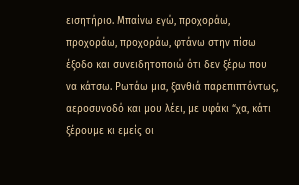εισητήριο. Μπαίνω εγώ, προχοράω, προχοράω, προχοράω, φτάνω στην πίσω έξοδο και συνειδητοποιώ ότι δεν ξέρω που να κάτσω. Ρωτάω μια, ξανθιά παρεπιπτόντως, αεροσυνοδό και μου λέει, με υφάκι “χα, κάτι ξέρουμε κι εμείς οι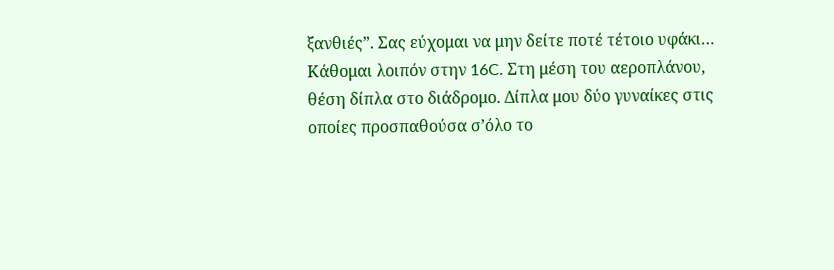ξανθιές”. Σας εύχομαι να μην δείτε ποτέ τέτοιο υφάκι…
Κάθομαι λοιπόν στην 16C. Στη μέση του αεροπλάνου, θέση δίπλα στο διάδρομο. Δίπλα μου δύο γυναίκες στις οποίες προσπαθούσα σ’όλο το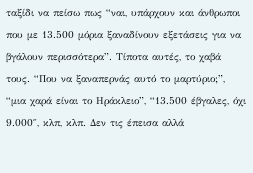ταξίδι να πείσω πως “ναι, υπάρχουν και άνθρωποι που με 13.500 μόρια ξαναδίνουν εξετάσεις για να βγάλουν περισσότερα”. Τίποτα αυτές, το χαβά τους. “Που να ξαναπερνάς αυτό το μαρτύριο;”, “μια χαρά είναι το Ηράκλειο”, “13.500 έβγαλες, όχι 9.000″, κλπ, κλπ. Δεν τις έπεισα αλλά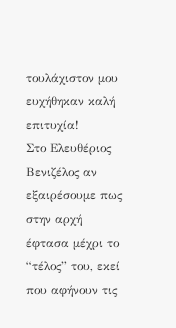τουλάχιστον μου ευχήθηκαν καλή επιτυχία!
Στο Ελευθέριος Βενιζέλος αν εξαιρέσουμε πως στην αρχή έφτασα μέχρι το “τέλος” του, εκεί που αφήνουν τις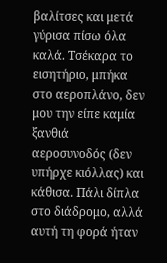βαλίτσες και μετά γύρισα πίσω όλα καλά. Τσέκαρα το εισητήριο, μπήκα στο αεροπλάνο, δεν μου την είπε καμία ξανθιά αεροσυνοδός (δεν υπήρχε κιόλλας) και κάθισα. Πάλι δίπλα στο διάδρομο, αλλά αυτή τη φορά ήταν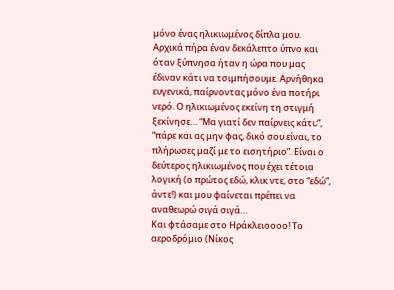μόνο ένας ηλικιωμένος δίπλα μου. Αρχικά πήρα έναν δεκάλεπτο ύπνο και όταν ξύπνησα ήταν η ώρα που μας έδιναν κάτι να τσιμπήσουμε. Αρνήθηκα ευγενικά, παίρνοντας μόνο ένα ποτήρι νερό. Ο ηλικιωμένος εκείνη τη στιγμή ξεκίνησε… “Μα γιατί δεν παίρνεις κάτι;”, “πάρε και ας μην φας, δικό σου είναι, το πλήρωσες μαζί με το εισητήριο”. Είναι ο δεύτερος ηλικιωμένος που έχει τέτοια λογική (ο πρώτος εδώ, κλικ ντε, στο “εδώ”, άντε!) και μου φαίνεται πρέπει να αναθεωρώ σιγά σιγά…
Και φτάσαμε στο Ηράκλειοοοο! Το αεροδρόμιο (Νίκος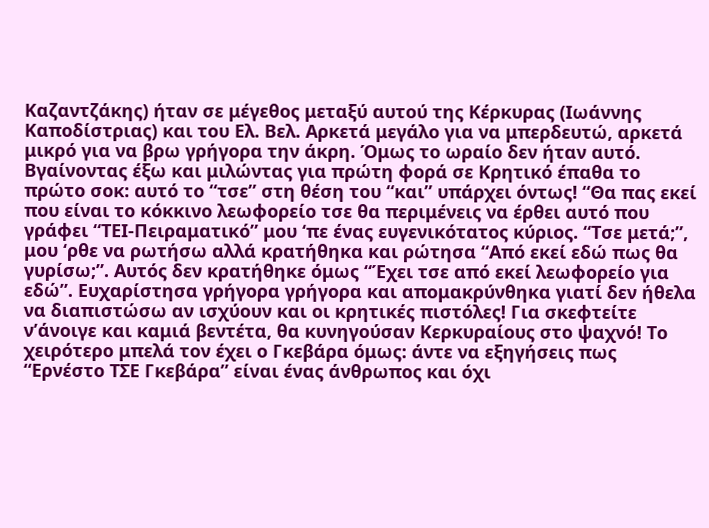Καζαντζάκης) ήταν σε μέγεθος μεταξύ αυτού της Κέρκυρας (Ιωάννης Καποδίστριας) και του Ελ. Βελ. Αρκετά μεγάλο για να μπερδευτώ, αρκετά μικρό για να βρω γρήγορα την άκρη. Όμως το ωραίο δεν ήταν αυτό. Βγαίνοντας έξω και μιλώντας για πρώτη φορά σε Κρητικό έπαθα το πρώτο σοκ: αυτό το “τσε” στη θέση του “και” υπάρχει όντως! “Θα πας εκεί που είναι το κόκκινο λεωφορείο τσε θα περιμένεις να έρθει αυτό που γράφει “ΤΕΙ-Πειραματικό” μου ‘πε ένας ευγενικότατος κύριος. “Τσε μετά;”, μου ‘ρθε να ρωτήσω αλλά κρατήθηκα και ρώτησα “Από εκεί εδώ πως θα γυρίσω;”. Αυτός δεν κρατήθηκε όμως “Έχει τσε από εκεί λεωφορείο για εδώ”. Ευχαρίστησα γρήγορα γρήγορα και απομακρύνθηκα γιατί δεν ήθελα να διαπιστώσω αν ισχύουν και οι κρητικές πιστόλες! Για σκεφτείτε ν’άνοιγε και καμιά βεντέτα, θα κυνηγούσαν Κερκυραίους στο ψαχνό! Το χειρότερο μπελά τον έχει ο Γκεβάρα όμως: άντε να εξηγήσεις πως “Ερνέστο ΤΣΕ Γκεβάρα” είναι ένας άνθρωπος και όχι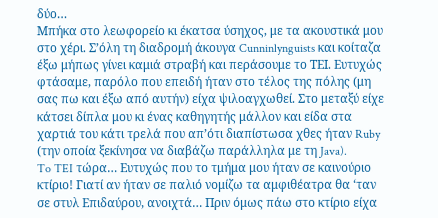δύο…
Μπήκα στο λεωφορείο κι έκατσα ύσηχος, με τα ακουστικά μου στο χέρι. Σ’όλη τη διαδρομή άκουγα Cunninlynguists και κοίταζα έξω μήπως γίνει καμιά στραβή και περάσουμε το ΤΕΙ. Ευτυχώς φτάσαμε, παρόλο που επειδή ήταν στο τέλος της πόλης (μη σας πω και έξω από αυτήν) είχα ψιλοαγχωθεί. Στο μεταξύ είχε κάτσει δίπλα μου κι ένας καθηγητής μάλλον και είδα στα χαρτιά του κάτι τρελά που απ’ότι διαπίστωσα χθες ήταν Ruby (την οποία ξεκίνησα να διαβάζω παράλληλα με τη Java).
To TEI τώρα… Ευτυχώς που το τμήμα μου ήταν σε καινούριο κτίριο! Γιατί αν ήταν σε παλιό νομίζω τα αμφιθέατρα θα ‘ταν σε στυλ Επιδαύρου, ανοιχτά… Πριν όμως πάω στο κτίριο είχα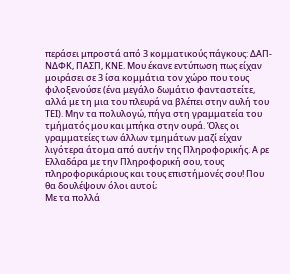περάσει μπροστά από 3 κομματικούς πάγκους: ΔΑΠ-ΝΔΦΚ, ΠΑΣΠ, ΚΝΕ. Μου έκανε εντύπωση πως είχαν μοιράσει σε 3 ίσα κομμάτια τον χώρο που τους φιλοξενούσε (ένα μεγάλο δωμάτιο φανταστείτε, αλλά με τη μια του πλευρά να βλέπει στην αυλή του ΤΕΙ). Μην τα πολυλογώ, πήγα στη γραμματεία του τμήματός μου και μπήκα στην ουρά. Όλες οι γραμματείες των άλλων τμημάτων μαζί είχαν λιγότερα άτομα από αυτήν της Πληροφορικής. Α ρε Ελλαδάρα με την Πληροφορική σου, τους πληροφορικάριους και τους επιστήμονές σου! Που θα δουλέψουν όλοι αυτοί;
Με τα πολλά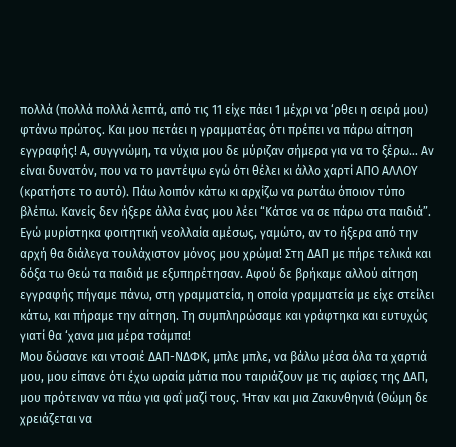πολλά (πολλά πολλά λεπτά, από τις 11 είχε πάει 1 μέχρι να ‘ρθει η σειρά μου) φτάνω πρώτος. Και μου πετάει η γραμματέας ότι πρέπει να πάρω αίτηση εγγραφής! Α, συγγνώμη, τα νύχια μου δε μύριζαν σήμερα για να το ξέρω… Αν είναι δυνατόν, που να το μαντέψω εγώ ότι θέλει κι άλλο χαρτί ΑΠΟ ΑΛΛΟΥ (κρατήστε το αυτό). Πάω λοιπόν κάτω κι αρχίζω να ρωτάω όποιον τύπο βλέπω. Κανείς δεν ήξερε άλλα ένας μου λέει “Κάτσε να σε πάρω στα παιδιά”. Εγώ μυρίστηκα φοιτητική νεολλαία αμέσως, γαμώτο, αν το ήξερα από την αρχή θα διάλεγα τουλάχιστον μόνος μου χρώμα! Στη ΔΑΠ με πήρε τελικά και δόξα τω Θεώ τα παιδιά με εξυπηρέτησαν. Αφού δε βρήκαμε αλλού αίτηση εγγραφής πήγαμε πάνω, στη γραμματεία, η οποία γραμματεία με είχε στείλει κάτω, και πήραμε την αίτηση. Τη συμπληρώσαμε και γράφτηκα και ευτυχώς γιατί θα ‘χανα μια μέρα τσάμπα!
Μου δώσανε και ντοσιέ ΔΑΠ-ΝΔΦΚ, μπλε μπλε, να βάλω μέσα όλα τα χαρτιά μου, μου είπανε ότι έχω ωραία μάτια που ταιριάζουν με τις αφίσες της ΔΑΠ, μου πρότειναν να πάω για φαΐ μαζί τους. Ήταν και μια Ζακυνθηνιά (Θώμη δε χρειάζεται να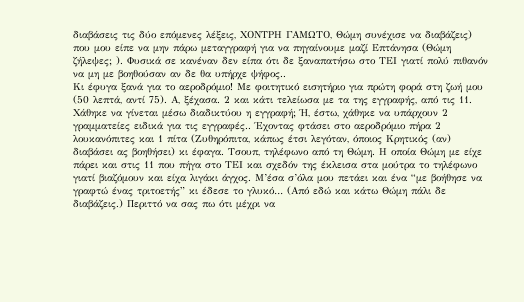διαβάσεις τις δύο επόμενες λέξεις, ΧΟΝΤΡΗ ΓΑΜΩΤΟ, Θώμη συνέχισε να διαβάζεις) που μου είπε να μην πάρω μεταγγραφή για να πηγαίνουμε μαζί Επτάνησα (Θώμη ζήλεψες; ). Φυσικά σε κανέναν δεν είπα ότι δε ξαναπατήσω στο ΤΕΙ γιατί πολύ πιθανόν να μη με βοηθούσαν αν δε θα υπήρχε ψήφος..
Κι έφυγα ξανά για το αεροδρόμιο! Με φοιτητικό εισητήριο για πρώτη φορά στη ζωή μου (50 λεπτά, αντί 75). Α, ξέχασα. 2 και κάτι τελείωσα με τα της εγγραφής, από τις 11. Χάθηκε να γίνεται μέσω διαδικτύου η εγγραφή; Ή, έστω, χάθηκε να υπάρχουν 2 γραμματείες ειδικά για τις εγγραφές.. Έχοντας φτάσει στο αεροδρόμιο πήρα 2 λουκανόπιτες και 1 πίτα (Ζυθηρόπιτα, κάπως έτσι λεγόταν, όποιος Κρητικός (αν) διαβάσει ας βοηθήσει) κι έφαγα. Τσουπ, τηλέφωνο από τη Θώμη. Η οποία Θώμη με είχε πάρει και στις 11 που πήγα στο ΤΕΙ και σχεδόν της έκλεισα στα μούτρα το τηλέφωνο γιατί βιαζόμουν και είχα λιγάκι άγχος. Μ’έσα σ’όλα μου πετάει και ένα “με βοήθησε να γραφτώ ένας τριτοετής” κι έδεσε το γλυκό… (Από εδώ και κάτω Θώμη πάλι δε διαβάζεις.) Περιττό να σας πω ότι μέχρι να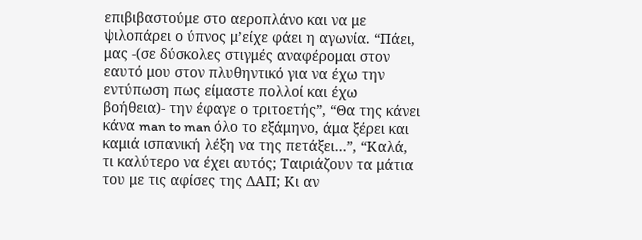επιβιβαστούμε στο αεροπλάνο και να με ψιλοπάρει ο ύπνος μ’είχε φάει η αγωνία. “Πάει, μας -(σε δύσκολες στιγμές αναφέρομαι στον εαυτό μου στον πλυθηντικό για να έχω την εντύπωση πως είμαστε πολλοί και έχω βοήθεια)- την έφαγε ο τριτοετής”, “Θα της κάνει κάνα man to man όλο το εξάμηνο, άμα ξέρει και καμιά ισπανική λέξη να της πετάξει…”, “Καλά, τι καλύτερο να έχει αυτός; Ταιριάζουν τα μάτια του με τις αφίσες της ΔΑΠ; Κι αν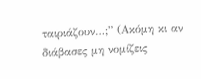ταιριάζουν…;” (Ακόμη κι αν διάβασες μη νομίζεις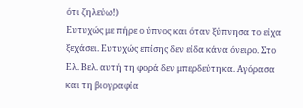ότι ζηλεύω!)
Ευτυχώς με πήρε ο ύπνος και όταν ξύπνησα το είχα ξεχάσει. Ευτυχώς επίσης δεν είδα κάνα όνειρο. Στο Ελ. Βελ. αυτή τη φορά δεν μπερδεύτηκα. Αγόρασα και τη βιογραφία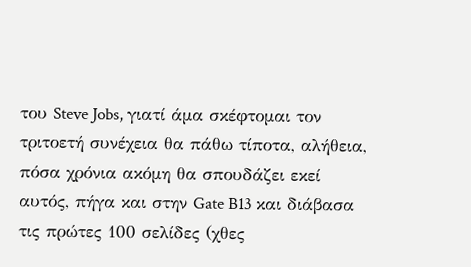του Steve Jobs, γιατί άμα σκέφτομαι τον τριτοετή συνέχεια θα πάθω τίποτα, αλήθεια, πόσα χρόνια ακόμη θα σπουδάζει εκεί αυτός, πήγα και στην Gate B13 και διάβασα τις πρώτες 100 σελίδες (χθες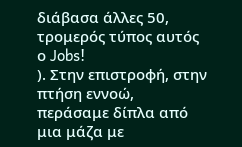διάβασα άλλες 50, τρομερός τύπος αυτός ο Jobs!
). Στην επιστροφή, στην πτήση εννοώ, περάσαμε δίπλα από μια μάζα με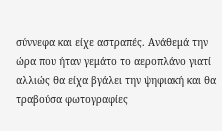σύννεφα και είχε αστραπές. Ανάθεμά την ώρα που ήταν γεμάτο το αεροπλάνο γιατί αλλιώς θα είχα βγάλει την ψηφιακή και θα τραβούσα φωτογραφίες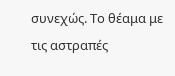συνεχώς. Το θέαμα με τις αστραπές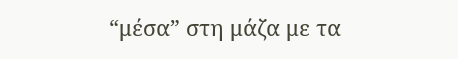“μέσα” στη μάζα με τα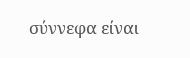σύννεφα είναι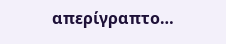απερίγραπτο…